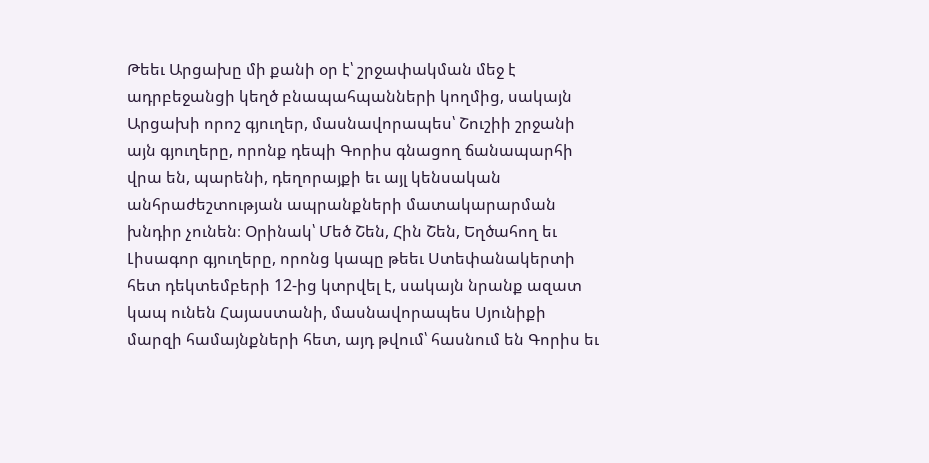Թեեւ Արցախը մի քանի օր է՝ շրջափակման մեջ է ադրբեջանցի կեղծ բնապահպանների կողմից, սակայն Արցախի որոշ գյուղեր, մասնավորապես՝ Շուշիի շրջանի այն գյուղերը, որոնք դեպի Գորիս գնացող ճանապարհի վրա են, պարենի, դեղորայքի եւ այլ կենսական անհրաժեշտության ապրանքների մատակարարման խնդիր չունեն։ Օրինակ՝ Մեծ Շեն, Հին Շեն, Եղծահող եւ Լիսագոր գյուղերը, որոնց կապը թեեւ Ստեփանակերտի հետ դեկտեմբերի 12-ից կտրվել է, սակայն նրանք ազատ կապ ունեն Հայաստանի, մասնավորապես Սյունիքի մարզի համայնքների հետ, այդ թվում՝ հասնում են Գորիս եւ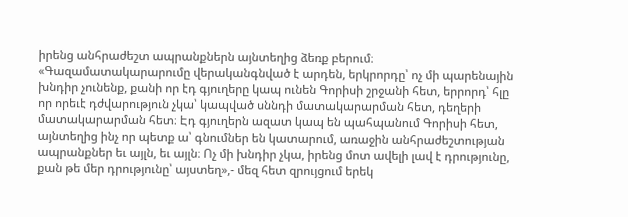իրենց անհրաժեշտ ապրանքներն այնտեղից ձեռք բերում։
«Գազամատակարարումը վերականգնված է արդեն, երկրորդը՝ ոչ մի պարենային խնդիր չունենք, քանի որ էդ գյուղերը կապ ունեն Գորիսի շրջանի հետ, երրորդ՝ հլը որ որեւէ դժվարություն չկա՝ կապված սննդի մատակարարման հետ, դեղերի մատակարարման հետ։ Էդ գյուղերն ազատ կապ են պահպանում Գորիսի հետ, այնտեղից ինչ որ պետք ա՝ գնումներ են կատարում, առաջին անհրաժեշտության ապրանքներ եւ այլն, եւ այլն։ Ոչ մի խնդիր չկա, իրենց մոտ ավելի լավ է դրությունը, քան թե մեր դրությունը՝ այստեղ»,- մեզ հետ զրույցում երեկ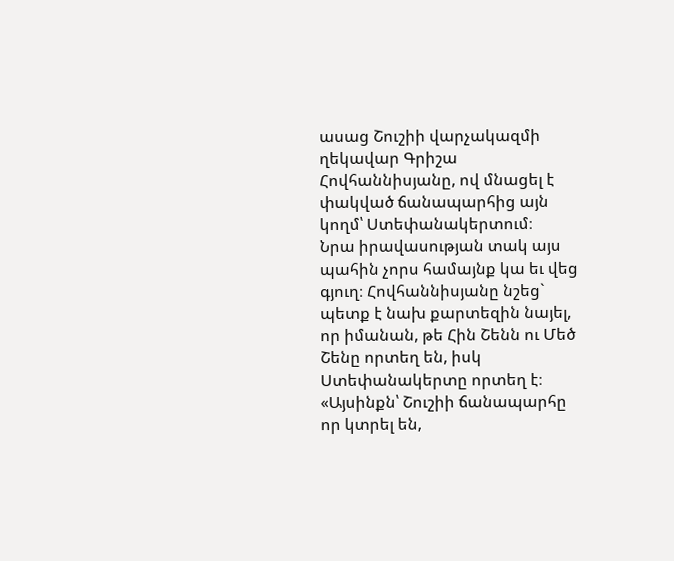ասաց Շուշիի վարչակազմի ղեկավար Գրիշա Հովհաննիսյանը, ով մնացել է փակված ճանապարհից այն կողմ՝ Ստեփանակերտում։
Նրա իրավասության տակ այս պահին չորս համայնք կա եւ վեց գյուղ։ Հովհաննիսյանը նշեց` պետք է նախ քարտեզին նայել, որ իմանան, թե Հին Շենն ու Մեծ Շենը որտեղ են, իսկ Ստեփանակերտը որտեղ է։ «Այսինքն՝ Շուշիի ճանապարհը որ կտրել են,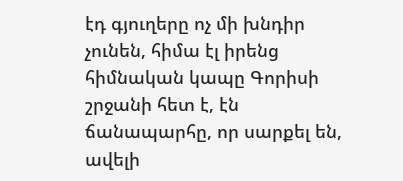էդ գյուղերը ոչ մի խնդիր չունեն, հիմա էլ իրենց հիմնական կապը Գորիսի շրջանի հետ է, էն ճանապարհը, որ սարքել են, ավելի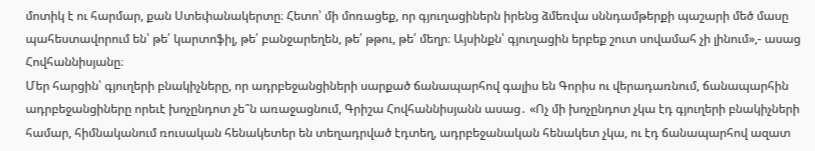մոտիկ է ու հարմար, քան Ստեփանակերտը։ Հետո՝ մի մոռացեք, որ գյուղացիներն իրենց ձմեռվա սննդամթերքի պաշարի մեծ մասը պահեստավորում են՝ թե՛ կարտոֆիլ, թե՛ բանջարեղեն, թե՛ թթու, թե՛ մեղր։ Այսինքն՝ գյուղացին երբեք շուտ սովամահ չի լինում»,- ասաց Հովհաննիսյանը։
Մեր հարցին՝ գյուղերի բնակիչները, որ ադրբեջանցիների սարքած ճանապարհով գալիս են Գորիս ու վերադառնում, ճանապարհին ադրբեջանցիները որեւէ խոչընդոտ չե՞ն առաջացնում, Գրիշա Հովհաննիսյանն ասաց․ «Ոչ մի խոչընդոտ չկա էդ գյուղերի բնակիչների համար, հիմնականում ռուսական հենակետեր են տեղադրված էդտեղ, ադրբեջանական հենակետ չկա, ու էդ ճանապարհով ազատ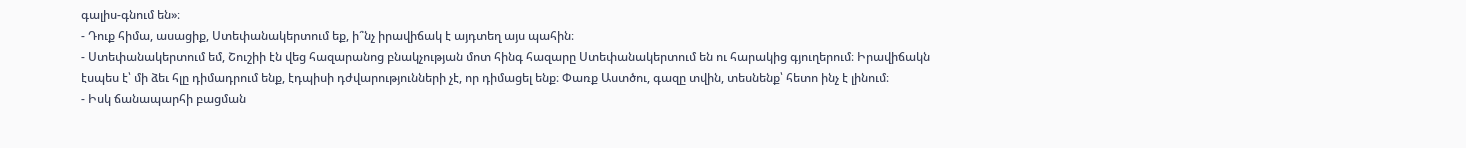գալիս-գնում են»։
- Դուք հիմա, ասացիք, Ստեփանակերտում եք, ի՞նչ իրավիճակ է այդտեղ այս պահին։
- Ստեփանակերտում եմ, Շուշիի էն վեց հազարանոց բնակչության մոտ հինգ հազարը Ստեփանակերտում են ու հարակից գյուղերում։ Իրավիճակն էսպես է՝ մի ձեւ հլը դիմադրում ենք, էդպիսի դժվարությունների չէ, որ դիմացել ենք։ Փառք Աստծու, գազը տվին, տեսնենք՝ հետո ինչ է լինում։
- Իսկ ճանապարհի բացման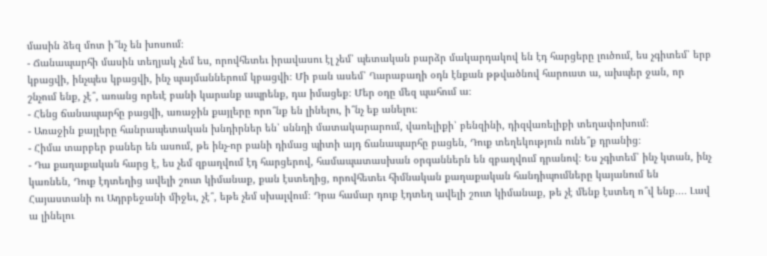մասին ձեզ մոտ ի՞նչ են խոսում։
- Ճանապարհի մասին տեղյակ չեմ ես, որովհետեւ իրավասու էլ չեմ՝ պետական բարձր մակարդակով են էդ հարցերը լուծում, ես չգիտեմ՝ երբ կբացվի, ինչպես կբացվի, ինչ պայմաններում կբացվի։ Մի բան ասեմ՝ Ղարաբաղի օդն էնքան թթվածնով հարուստ ա, ախպեր ջան, որ շնչում ենք, չէ՞, առանց որեւէ բանի կարանք ապրենք, դա իմացեք։ Մեր օդը մեզ պահում ա։
- Հենց ճանապարհը բացվի, առաջին քայլերը որո՞նք են լինելու, ի՞նչ եք անելու։
- Առաջին քայլերը հանրապետական խնդիրներ են՝ սննդի մատակարարում, վառելիքի՝ բենզինի, դիզվառելիքի տեղափոխում։
- Հիմա տարբեր բաներ են ասում, թե ինչ-որ բանի դիմաց պիտի այդ ճանապարհը բացեն, Դուք տեղեկություն ունե՞ք դրանից։
- Դա քաղաքական հարց է, ես չեմ զբաղվում էդ հարցերով, համապատասխան օրգաններն են զբաղվում դրանով։ Ես չգիտեմ՝ ինչ կտան, ինչ կառնեն, Դուք էդտեղից ավելի շուտ կիմանաք, քան էստեղից, որովհետեւ հիմնական քաղաքական հանդիպումները կայանում են Հայաստանի ու Ադրբեջանի միջեւ, չէ՞, եթե չեմ սխալվում։ Դրա համար դուք էդտեղ ավելի շուտ կիմանաք, թե չէ մենք էստեղ ո՞վ ենք․․․․ Լավ ա լինելու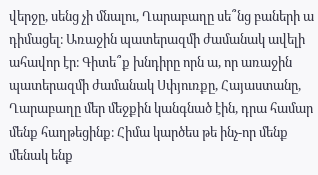վերջը, սենց չի մնալու, Ղարաբաղը սե՞նց բաների ա դիմացել։ Առաջին պատերազմի ժամանակ ավելի ահավոր էր։ Գիտե՞ք խնդիրը որն ա, որ առաջին պատերազմի ժամանակ Սփյուռքը, Հայաստանը, Ղարաբաղը մեր մեջքին կանգնած էին, դրա համար մենք հաղթեցինք։ Հիմա կարծես թե ինչ-որ մենք մենակ ենք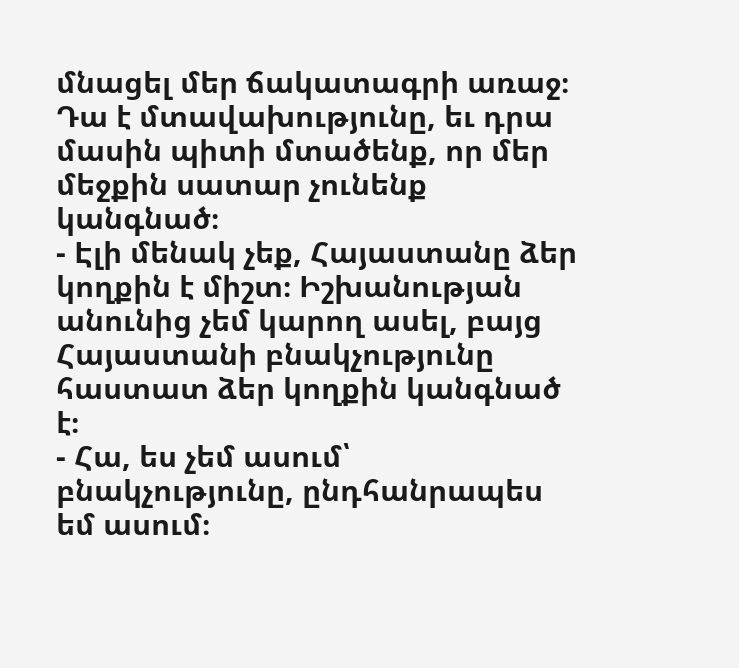մնացել մեր ճակատագրի առաջ։ Դա է մտավախությունը, եւ դրա մասին պիտի մտածենք, որ մեր մեջքին սատար չունենք կանգնած։
- Էլի մենակ չեք, Հայաստանը ձեր կողքին է միշտ։ Իշխանության անունից չեմ կարող ասել, բայց Հայաստանի բնակչությունը հաստատ ձեր կողքին կանգնած է։
- Հա, ես չեմ ասում՝ բնակչությունը, ընդհանրապես եմ ասում։